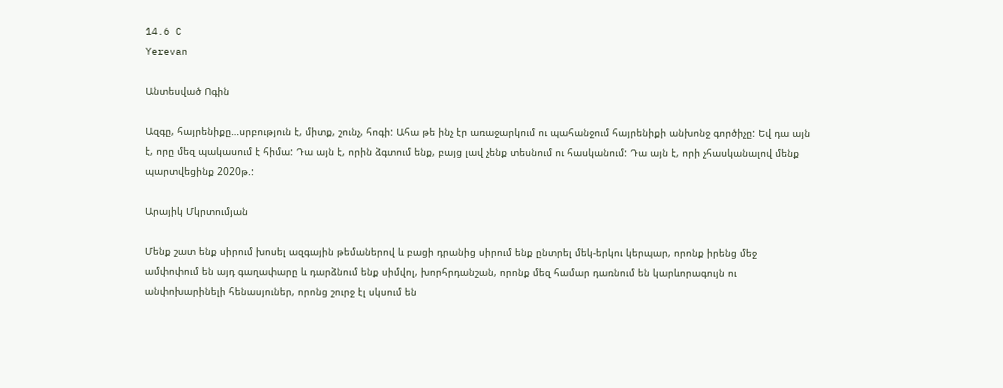14.6 C
Yerevan

Անտեսված Ոգին

Ազգը, հայրենիքը…սրբություն է, միտք, շունչ, հոգի: Ահա թե ինչ էր առաջարկում ու պահանջում հայրենիքի անխոնջ գործիչը: Եվ դա այն է, որը մեզ պակասում է հիմա: Դա այն է, որին ձգտում ենք, բայց լավ չենք տեսնում ու հասկանում: Դա այն է, որի չհասկանալով մենք պարտվեցինք 2020թ.:

Արայիկ Մկրտումյան

Մենք շատ ենք սիրում խոսել ազգային թեմաներով և բացի դրանից սիրում ենք ընտրել մեկ-երկու կերպար, որոնք իրենց մեջ ամփոփում են այդ գաղափարը և դարձնում ենք սիմվոլ, խորհրդանշան, որոնք մեզ համար դառնում են կարևորագույն ու անփոխարինելի հենասյուներ, որոնց շուրջ էլ սկսում են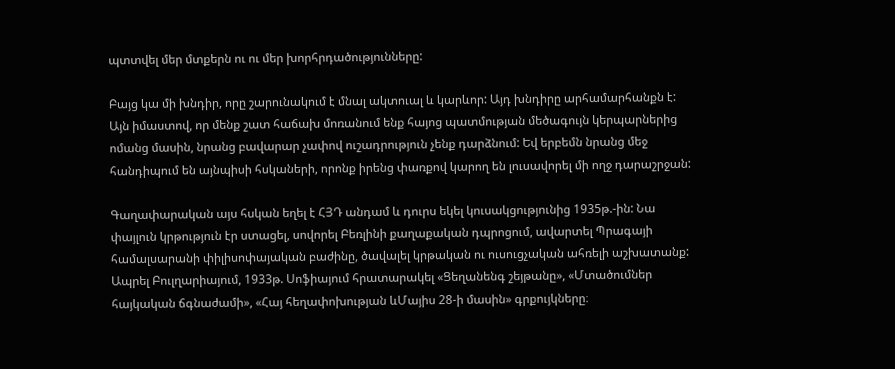պտտվել մեր մտքերն ու ու մեր խորհրդածությունները:

Բայց կա մի խնդիր, որը շարունակում է մնալ ակտուալ և կարևոր: Այդ խնդիրը արհամարհանքն է: Այն իմաստով, որ մենք շատ հաճախ մոռանում ենք հայոց պատմության մեծագույն կերպարներից ոմանց մասին, նրանց բավարար չափով ուշադրություն չենք դարձնում: Եվ երբեմն նրանց մեջ հանդիպում են այնպիսի հսկաների, որոնք իրենց փառքով կարող են լուսավորել մի ողջ դարաշրջան:

Գաղափարական այս հսկան եղել է ՀՅԴ անդամ և դուրս եկել կուսակցությունից 1935թ.-ին: Նա փայլուն կրթություն էր ստացել, սովորել Բեռլինի քաղաքական դպրոցում, ավարտել Պրագայի համալսարանի փիլիսոփայական բաժինը, ծավալել կրթական ու ուսուցչական ահռելի աշխատանք: Ապրել Բուլղարիայում, 1933թ. Սոֆիայում հրատարակել «Ցեղանենգ շեյթանը», «Մտածումներ հայկական ճգնաժամի», «Հայ հեղափոխության ևՄայիս 28‑ի մասին» գրքույկները։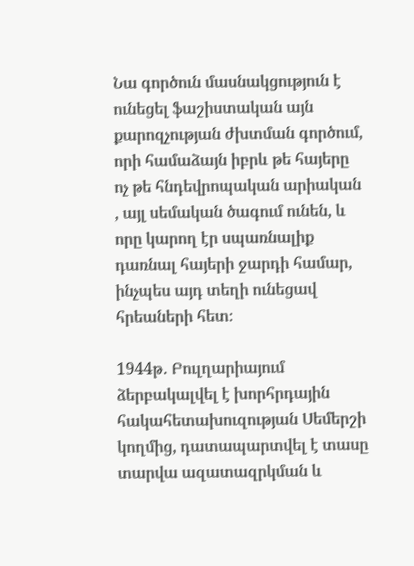Նա գործուն մասնակցություն է ունեցել ֆաշիստական այն քարոզչության ժխտման գործում, որի համաձայն իբրև թե հայերը ոչ թե հնդեվրոպական արիական , այլ սեմական ծագում ունեն, և որը կարող էր սպառնալիք դառնալ հայերի ջարդի համար, ինչպես այդ տեղի ունեցավ հրեաների հետ։

1944թ․ Բուլղարիայում ձերբակալվել է խորհրդային հակահետախուզության Սեմերշի կողմից, դատապարտվել է տասը տարվա ազատազրկման և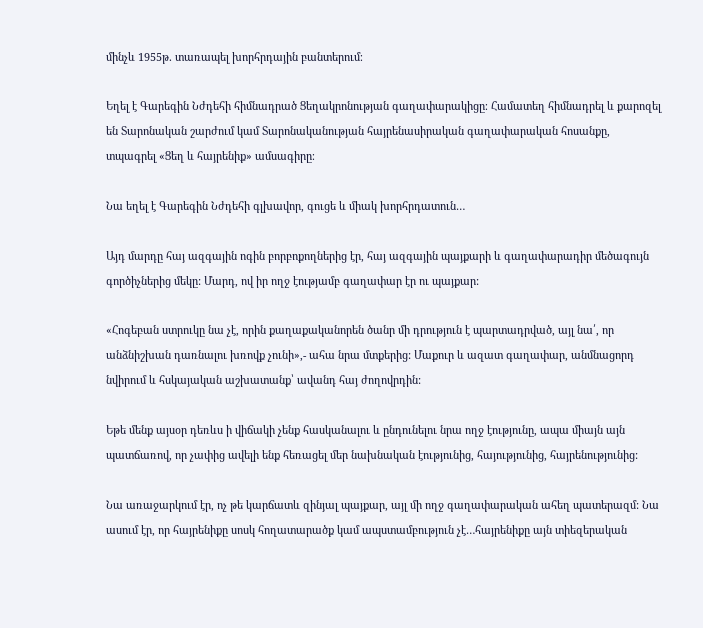մինչև 1955թ․ տառապել խորհրդային բանտերում։

Եղել է Գարեգին Նժդեհի հիմնադրած Ցեղակրոնության գաղափարակիցը։ Համատեղ հիմնադրել և քարոզել են Տարոնական շարժում կամ Տարոնականության հայրենասիրական գաղափարական հոսանքը, տպագրել «Ցեղ և հայրենիք» ամսագիրը։

Նա եղել է Գարեգին Նժդեհի գլխավոր, գուցե և միակ խորհրդատուն…

Այդ մարդը հայ ազգային ոգին բորբոքողներից էր, հայ ազգային պայքարի և գաղափարադիր մեծագույն գործիչներից մեկը: Մարդ, ով իր ողջ էությամբ գաղափար էր ու պայքար:

«Հոգեբան ստրուկը նա չէ, որին քաղաքականորեն ծանր մի դրություն է պարտադրված, այլ նա՛, որ անձնիշխան դառնալու խռովք չունի»,- ահա նրա մտքերից: Մաքուր և ազատ գաղափար, անմնացորդ նվիրում և հսկայական աշխատանք՝ ավանդ հայ ժողովրդին:

Եթե մենք այսօր դեռևս ի վիճակի չենք հասկանալու և ընդունելու նրա ողջ էությունը, ապա միայն այն պատճառով, որ չափից ավելի ենք հեռացել մեր նախնական էությունից, հայությունից, հայրենությունից:

Նա առաջարկում էր, ոչ թե կարճատև զինյալ պայքար, այլ մի ողջ գաղափարական ահեղ պատերազմ: Նա ասում էր, որ հայրենիքը սոսկ հողատարածք կամ ապստամբություն չէ…հայրենիքը այն տիեզերական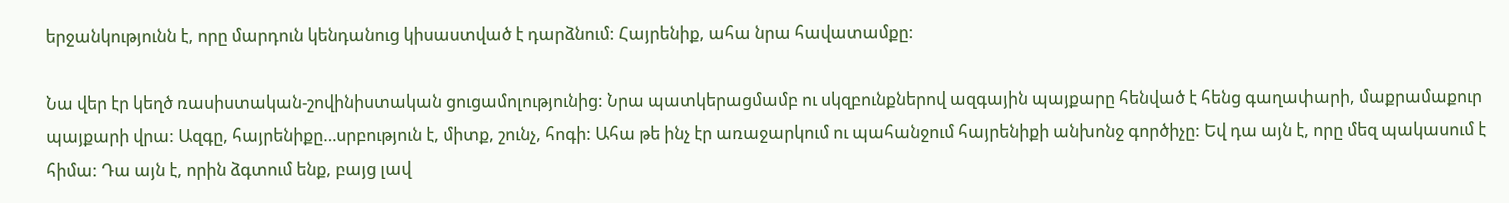երջանկությունն է, որը մարդուն կենդանուց կիսաստված է դարձնում: Հայրենիք, ահա նրա հավատամքը:

Նա վեր էր կեղծ ռասիստական-շովինիստական ցուցամոլությունից: Նրա պատկերացմամբ ու սկզբունքներով ազգային պայքարը հենված է հենց գաղափարի, մաքրամաքուր պայքարի վրա: Ազգը, հայրենիքը…սրբություն է, միտք, շունչ, հոգի: Ահա թե ինչ էր առաջարկում ու պահանջում հայրենիքի անխոնջ գործիչը: Եվ դա այն է, որը մեզ պակասում է հիմա: Դա այն է, որին ձգտում ենք, բայց լավ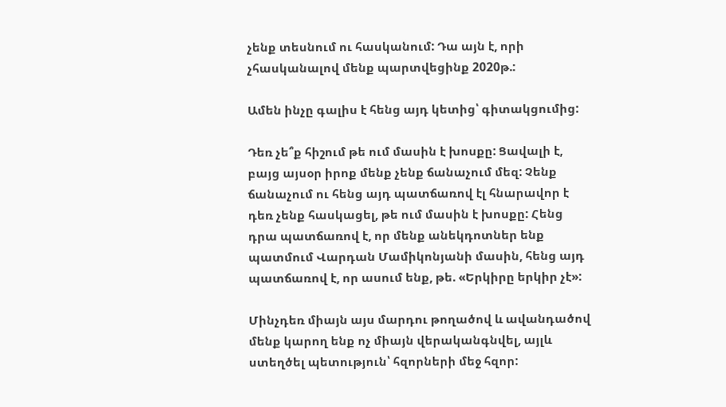չենք տեսնում ու հասկանում: Դա այն է, որի չհասկանալով մենք պարտվեցինք 2020թ.:

Ամեն ինչը գալիս է հենց այդ կետից՝ գիտակցումից:

Դեռ չե՞ք հիշում թե ում մասին է խոսքը: Ցավալի է, բայց այսօր իրոք մենք չենք ճանաչում մեզ: Չենք ճանաչում ու հենց այդ պատճառով էլ հնարավոր է դեռ չենք հասկացել, թե ում մասին է խոսքը: Հենց դրա պատճառով է, որ մենք անեկդոտներ ենք պատմում Վարդան Մամիկոնյանի մասին, հենց այդ պատճառով է, որ ասում ենք, թե. «Երկիրը երկիր չէ»:

Մինչդեռ միայն այս մարդու թողածով և ավանդածով մենք կարող ենք ոչ միայն վերականգնվել, այլև ստեղծել պետություն՝ հզորների մեջ հզոր: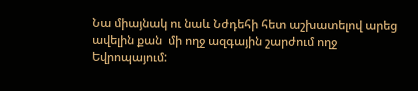Նա միայնակ ու նաև Նժդեհի հետ աշխատելով արեց ավելին քան  մի ողջ ազգային շարժում ողջ Եվրոպայում: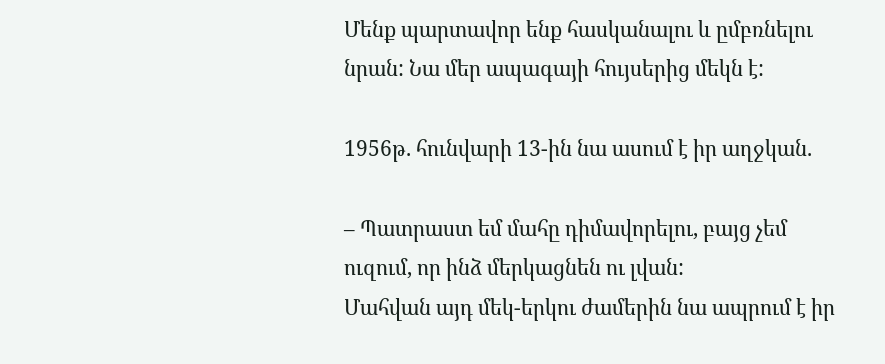Մենք պարտավոր ենք հասկանալու և ըմբռնելու նրան: Նա մեր ապագայի հույսերից մեկն է:

1956թ. հունվարի 13-ին նա ասում է իր աղջկան.

– Պատրաստ եմ մահը դիմավորելու, բայց չեմ ուզում, որ ինձ մերկացնեն ու լվան:
Մահվան այդ մեկ-երկու ժամերին նա ապրում է իր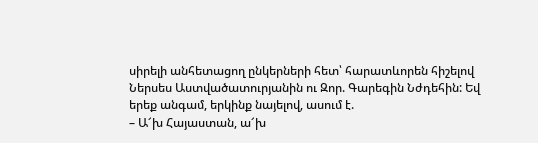սիրելի անհետացող ընկերների հետ՝ հարատևորեն հիշելով Ներսես Աստվածատուրյանին ու Զոր. Գարեգին Նժդեհին: Եվ երեք անգամ, երկինք նայելով, ասում է.
– Ա՜խ Հայաստան, ա՜խ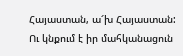Հայաստան, ա՜խ Հայաստան:
Ու կնքում է իր մահկանացուն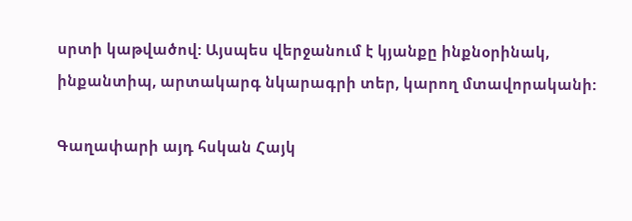սրտի կաթվածով: Այսպես վերջանում է կյանքը ինքնօրինակ, ինքանտիպ, արտակարգ նկարագրի տեր, կարող մտավորականի:

Գաղափարի այդ հսկան Հայկ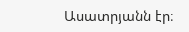Ասատրյանն էր։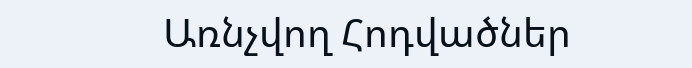Առնչվող Հոդվածներ